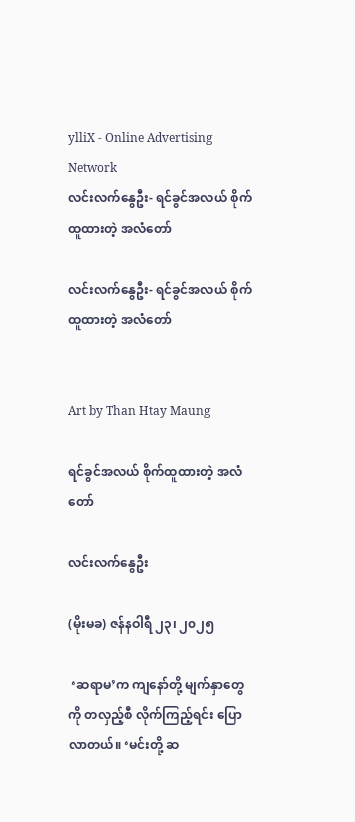ylliX - Online Advertising Network
လင်းလက်နွေဦး- ရင်ခွင်အလယ် စိုက်ထူထားတဲ့ အလံတော်

လင်းလက်နွေဦး- ရင်ခွင်အလယ် စိုက်ထူထားတဲ့ အလံတော်


Art by Than Htay Maung

ရင်ခွင်အလယ် စိုက်ထူထားတဲ့ အလံတော်

လင်းလက်နွေဦး

(မိုးမခ) ဇန်နဝါရီ ၂၃၊ ၂၀၂၅

 ‘ဆရာမ’က ကျနော်တို့ မျက်နှာတွေကို တလှည့်စီ လိုက်ကြည့်ရင်း ပြောလာတယ်။ ‘မင်းတို့ ဆ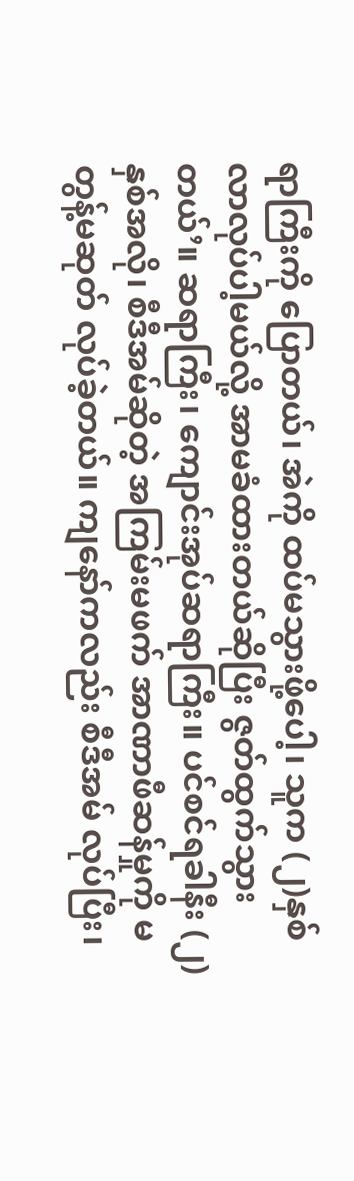ရာကြီးကို ပြောတယ်၊ အဲကို ထပ်မသွားဖို့ပေါ့၊ သူက (၂)နှစ် လာလုပ်ပါ့မယ်လို့ အာမခံထားတယ်ဆိုပြီး ဇွတ်ထွက်သွားတယ်’။ ဆရာကြီး၊ ကျောင်းအုပ်ဆရာကြီး။ ပင်စင်ရခါနီး (၂)နှစ်အလို၊ စီဒီအမ်ဆိုတဲ့ အကြမ်းမဖက် အာဏာဖီဆန်မှုကို မတွန့်မဆုတ် လုပ်ခဲ့တယ်။ ကျနော်ကလည်း စီဒီအမ် လုပ်ပြီး၊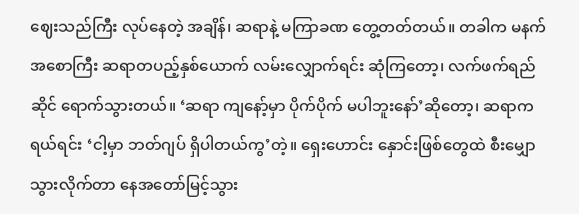ဈေးသည်ကြီး လုပ်နေတဲ့ အချိန်၊ ဆရာနဲ့ မကြာခဏ တွေ့တတ်တယ်။ တခါက မနက်အစောကြီး ဆရာတပည့်နှစ်ယောက် လမ်းလျှောက်ရင်း ဆုံကြတော့၊ လက်ဖက်ရည်ဆိုင် ရောက်သွားတယ်။ ‘ဆရာ ကျနော့်မှာ ပိုက်ပိုက် မပါဘူးနော်’ဆိုတော့၊ ဆရာက ရယ်ရင်း ‘ငါ့မှာ ဘတ်ဂျပ် ရှိပါတယ်ကွ’တဲ့။ ရှေးဟောင်း နှောင်းဖြစ်တွေထဲ စီးမျှောသွားလိုက်တာ နေအတော်မြင့်သွား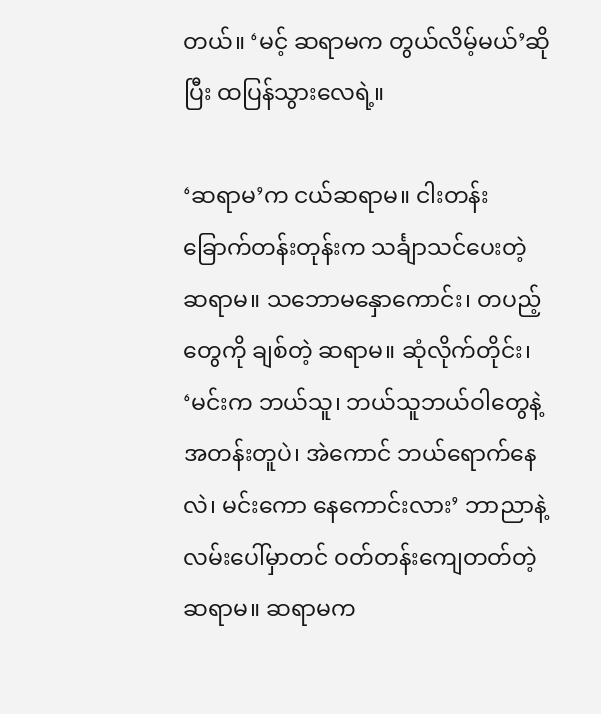တယ်။ ‘မင့် ဆရာမက တွယ်လိမ့်မယ်’ဆိုပြီး ထပြန်သွားလေရဲ့။

‘ဆရာမ’က ငယ်ဆရာမ။ ငါးတန်းခြောက်တန်းတုန်းက သင်္ချာသင်ပေးတဲ့ ဆရာမ။ သဘောမနှောကောင်း၊ တပည့်တွေကို ချစ်တဲ့ ဆရာမ။ ဆုံလိုက်တိုင်း၊ ‘မင်းက ဘယ်သူ၊ ဘယ်သူဘယ်ဝါတွေနဲ့ အတန်းတူပဲ၊ အဲကောင် ဘယ်ရောက်နေလဲ၊ မင်းကော နေကောင်းလား’ ဘာညာနဲ့ လမ်းပေါ်မှာတင် ဝတ်တန်းကျေတတ်တဲ့ ဆရာမ။ ဆရာမက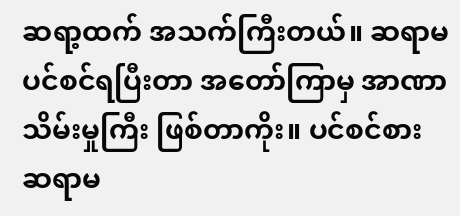ဆရာ့ထက် အသက်ကြီးတယ်။ ဆရာမ ပင်စင်ရပြီးတာ အတော်ကြာမှ အာဏာသိမ်းမှုကြီး ဖြစ်တာကိုး။ ပင်စင်စား ဆရာမ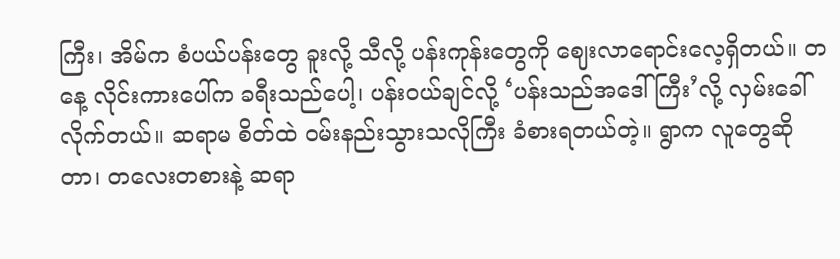ကြီး၊ အိမ်က စံပယ်ပန်းတွေ ခူးလို့ သီလို့ ပန်းကုန်းတွေကို ဈေးလာရောင်းလေ့ရှိတယ်။ တနေ့ လိုင်းကားပေါ်က ခရီးသည်ပေါ့၊ ပန်းဝယ်ချင်လို့ ‘ပန်းသည်အဒေါ်ကြီး’လို့ လှမ်းခေါ်လိုက်တယ်။ ဆရာမ စိတ်ထဲ ဝမ်းနည်းသွားသလိုကြီး ခံစားရတယ်တဲ့။ ရွာက လူတွေဆိုတာ၊ တလေးတစားနဲ့ ဆရာ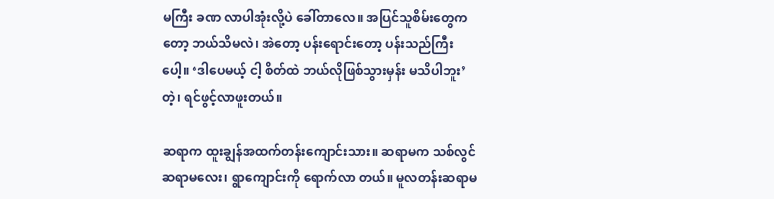မကြီး ခဏ လာပါအုံးလို့ပဲ ခေါ်တာလေ။ အပြင်သူစိမ်းတွေကတော့ ဘယ်သိမလဲ၊ အဲတော့ ပန်းရောင်းတော့ ပန်းသည်ကြီးပေါ့။ ‘ဒါပေမယ့် ငါ့ စိတ်ထဲ ဘယ်လိုဖြစ်သွားမှန်း မသိပါဘူး’တဲ့၊ ရင်ဖွင့်လာဖူးတယ်။

ဆရာက ထူးချွန်အထက်တန်းကျောင်းသား။ ဆရာမက သစ်လွင်ဆရာမလေး၊ ရွာကျောင်းကို ရောက်လာ တယ်။ မူလတန်းဆရာမ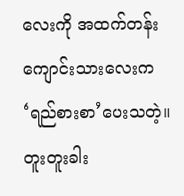လေးကို အထက်တန်းကျောင်းသားလေးက ‘ရည်စားစာ’ပေးသတဲ့။ တူးတူးခါး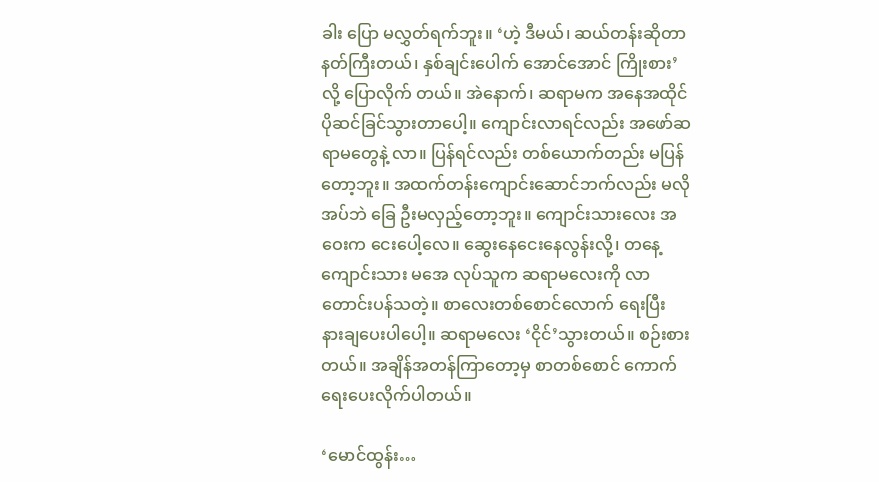ခါး ပြော မလွှတ်ရက်ဘူး။ ‘ဟဲ့ ဒီမယ်၊ ဆယ်တန်းဆိုတာ နတ်ကြီးတယ်၊ နှစ်ချင်းပေါက် အောင်အောင် ကြိုးစား’လို့ ပြောလိုက် တယ်။ အဲနောက်၊ ဆရာမက အနေအထိုင် ပိုဆင်ခြင်သွားတာပေါ့။ ကျောင်းလာရင်လည်း အဖော်ဆရာမတွေနဲ့ လာ။ ပြန်ရင်လည်း တစ်ယောက်တည်း မပြန်တော့ဘူး။ အထက်တန်းကျောင်းဆောင်ဘက်လည်း မလိုအပ်ဘဲ ခြေ ဦးမလှည့်တော့ဘူး။ ကျောင်းသားလေး အဝေးက ‌‌ငေးပေါ့လေ။ ဆွေးနေငေးနေလွန်းလို့၊ တနေ့ ကျောင်းသား မအေ လုပ်သူက ဆရာမလေးကို လာတောင်းပန်သတဲ့။ စာလေးတစ်စောင်လောက် ရေးပြီး နားချပေးပါပေါ့။ ဆရာမလေး ‘ငိုင်’သွားတယ်။ စဉ်းစားတယ်။ အချိန်အတန်ကြာတော့မှ စာတစ်စောင် ကောက်ရေးပေးလိုက်ပါတယ်။

‘မောင်ထွန်း…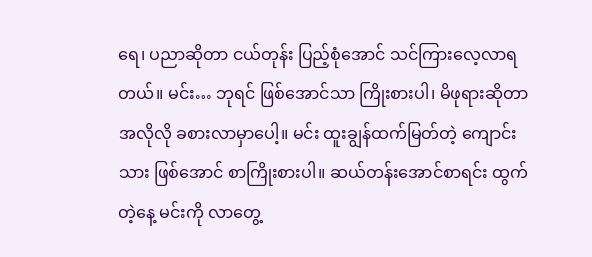ရေ၊ ပညာဆိုတာ ငယ်တုန်း ပြည့်စုံအောင် သင်ကြားလေ့လာရတယ်။ မင်း… ဘုရင် ဖြစ်အောင်သာ ကြိုးစားပါ၊ မိဖုရားဆိုတာ အလိုလို ခစားလာမှာပေါ့။ မင်း ထူးချွန်ထက်မြတ်တဲ့ ကျောင်းသား ဖြစ်အောင် စာကြိုးစားပါ။ ဆယ်တန်းအောင်စာရင်း ထွက်တဲ့နေ့ မင်းကို လာတွေ့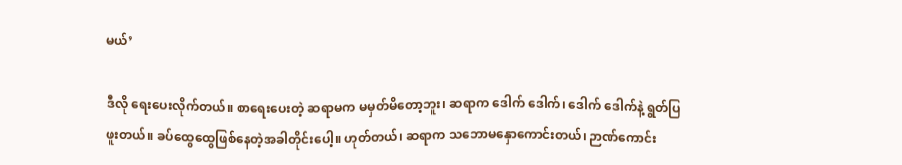မယ်’

ဒီလို ရေးပေးလိုက်တယ်။ စာရေးပေးတဲ့ ဆရာမက မမှတ်မိတော့ဘူး၊ ဆရာက ဒေါက် ဒေါက်၊ ဒေါက် ဒေါက်နဲ့ ရွတ်ပြဖူးတယ်။ ခပ်ထွေထွေဖြစ်နေတဲ့အခါတိုင်းပေါ့။ ဟုတ်တယ်၊ ဆရာက သဘောမနှောကောင်းတယ်၊ ဉာဏ်ကောင်း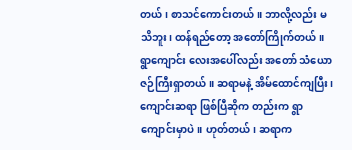တယ်၊ စာသင်ကောင်းတယ်။ ဘာလို့လည်း မသိဘူး၊ ထန်ရည်တော့ အတော်ကြိုက်တယ်။ ရွာကျောင်း လေးအပေါ်လည်း အတော် သံယောဇဉ်ကြီးရှာတယ်။ ဆရာမနဲ့ အိမ်ထောင်ကျပြီး၊ ကျောင်းဆရာ ဖြစ်ပြီဆိုက တည်းက ရွာကျောင်းမှာပဲ။ ဟုတ်တယ်၊ ဆရာက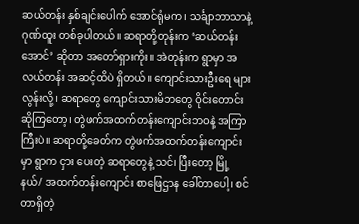ဆယ်တန်း နှစ်ချင်းပေါက် အောင်ရုံမက၊ သင်္ချာဘာသာနဲ့ ဂုဏ်ထူး တစ်ခုပါတယ်။ ဆရာတို့တုန်းက ‘ဆယ်တန်းအောင်’ ဆိုတာ အတော်ရှားကိုး။ အဲတုန်းက ရွာမှာ အလယ်တန်း အဆင့်ထိပဲ ရှိတယ်။ ကျောင်းသားဦးရေ များလွန်းလို့၊ ဆရာတွေ ကျောင်းသားမိဘတွေ ဝိုင်းတောင်းဆိုကြတော့၊ တွဲဖက်အထက်တန်းကျောင်းဘဝနဲ့ အကြာကြီးပဲ။ ဆရာတို့ခေတ်က တွဲဖက်အထက်တန်းကျောင်းမှာ ရွာက ငှား ပေးတဲ့ ဆရာတွေနဲ့ သင်၊ ပြီးတော့ မြို့နယ်/ အထက်တန်းကျောင်း စာဖြေဌာန ခေါ်တာပေါ့၊ စင်တာရှိတဲ့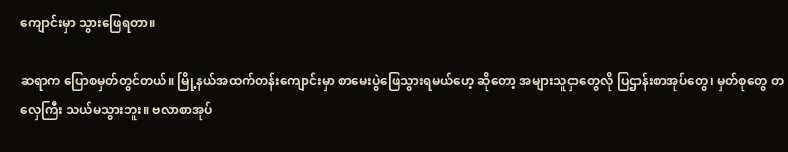ကျောင်းမှာ သွားဖြေရတာ။

ဆရာက ပြောစမှတ်တွင်တယ်။ မြို့နယ်အထက်တန်းကျောင်းမှာ စာမေးပွဲဖြေသွားရမယ်ဟေ့ ဆိုတော့ အများသူငှာတွေလို ပြဌာန်းစာအုပ်တွေ၊ မှတ်စုတွေ တလှေကြီး သယ်မသွားဘူး။ ဗလာစာအုပ်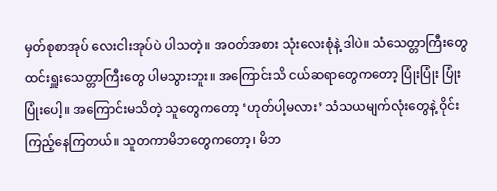မှတ်စုစာအုပ် လေးငါးအုပ်ပဲ ပါသတဲ့။ အဝတ်အစား သုံးလေးစုံနဲ့ ဒါပဲ။ သံသေတ္တာကြီးတွေ ထင်းရှူးသေတ္တာကြီးတွေ ပါမသွားဘူး။ အကြောင်းသိ ငယ်ဆရာတွေကတော့ ပြုံးပြုံး ပြုံးပြုံးပေါ့။ အကြောင်းမသိတဲ့ သူတွေကတော့ ‘ဟုတ်ပါ့မလား’ သံသယမျက်လုံးတွေနဲ့ ဝိုင်းကြည့်နေကြတယ်။ သူတကာမိဘတွေကတော့၊ မိဘ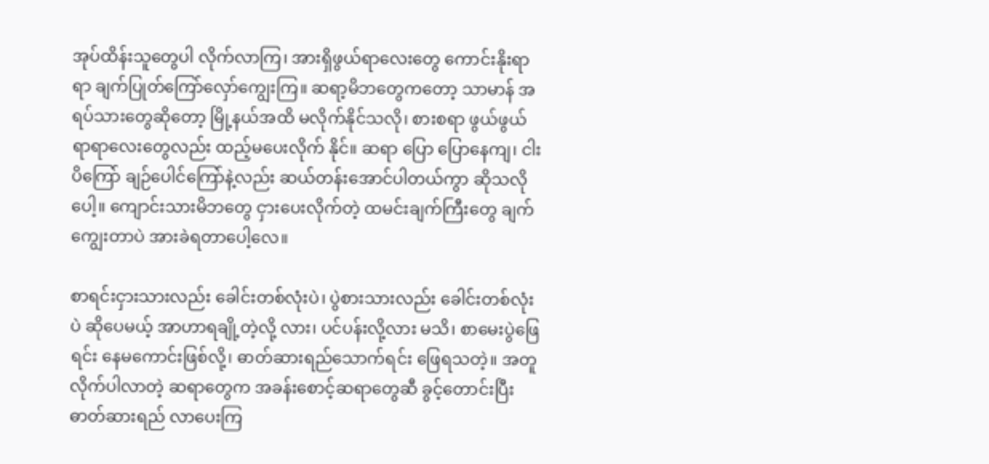အုပ်ထိန်းသူတွေပါ လိုက်လာကြ၊ အားရှိဖွယ်ရာလေးတွေ ကောင်းနိုးရာရာ ချက်ပြုတ်ကြော်လှော်ကျွေးကြ။ ဆရာ့မိဘတွေကတော့ သာမာန် အရပ်သားတွေဆိုတော့ မြို့နယ်အထိ မလိုက်နိုင်သလို၊ စားစရာ ဖွယ်ဖွယ်ရာရာလေးတွေလည်း ထည့်မပေးလိုက် နိုင်။ ဆရာ ပြော ပြောနေကျ၊ ငါးပိကြော် ချဉ်ပေါင်ကြော်နဲ့လည်း ဆယ်တန်းအောင်ပါတယ်ကွာ ဆိုသလိုပေါ့။ ကျောင်းသားမိဘတွေ ငှားပေးလိုက်တဲ့ ထမင်းချက်ကြီးတွေ ချက်ကျွေးတာပဲ အားခဲရတာပေါ့လေ။

စာရင်းငှားသားလည်း ခေါင်းတစ်လုံးပဲ၊ ပွဲစားသားလည်း ခေါင်းတစ်လုံးပဲ ဆိုပေမယ့် အာဟာရချို့တဲ့လို့ လား၊ ပင်ပန်းလို့လား မသိ၊ စာမေးပွဲဖြေရင်း နေမကောင်းဖြစ်လို့၊ ဓာတ်ဆားရည်သောက်ရင်း ဖြေရသတဲ့။ အတူ လိုက်ပါလာတဲ့ ဆရာတွေက အခန်းစောင့်ဆရာတွေဆီ ခွင့်တောင်းပြီး ဓာတ်ဆားရည် လာပေးကြ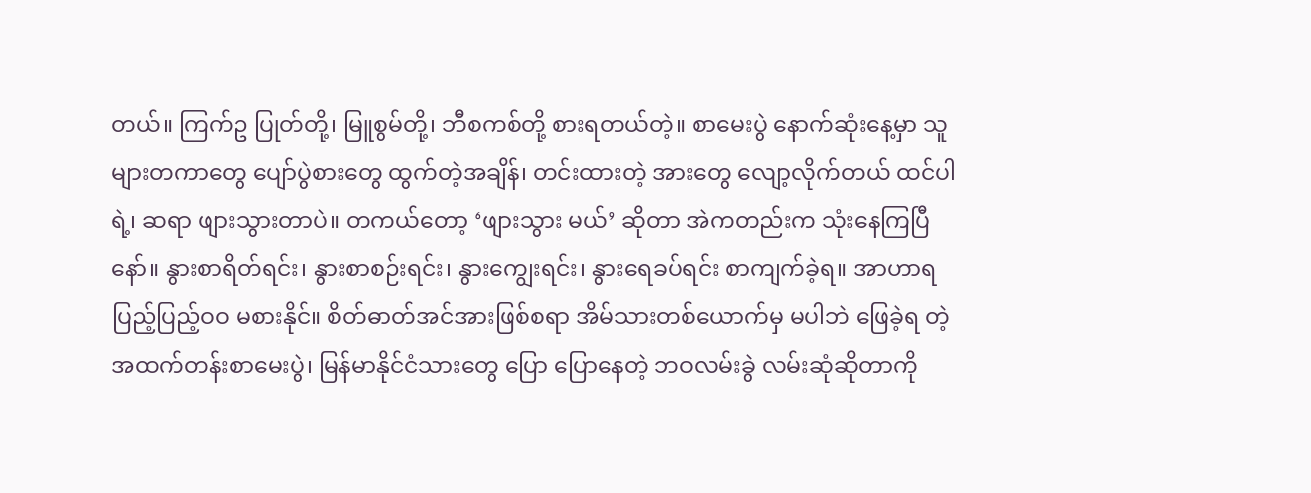တယ်။ ကြက်ဥ ပြုတ်တို့၊ မြူစွမ်တို့၊ ဘီစကစ်တို့ စားရတယ်တဲ့။ စာမေးပွဲ နောက်ဆုံးနေ့မှာ သူများတကာတွေ ပျော်ပွဲစားတွေ ထွက်တဲ့အချိန်၊ တင်းထားတဲ့ အားတွေ လျော့လိုက်တယ် ထင်ပါရဲ့၊ ဆရာ ဖျားသွားတာပဲ။ တကယ်တော့ ‘ဖျားသွား မယ်’ ဆိုတာ အဲကတည်းက သုံးနေကြပြီနော်။ နွားစာရိတ်ရင်း၊ နွားစာစဉ်းရင်း၊ နွားကျွေးရင်း၊ နွား‌ရေခပ်ရင်း စာကျက်ခဲ့ရ။ အာဟာရပြည့်ပြည့်ဝဝ မစားနိုင်။ စိတ်ဓာတ်အင်အားဖြစ်စရာ အိမ်သားတစ်ယောက်မှ မပါဘဲ ဖြေခဲ့ရ တဲ့ အထက်တန်းစာမေးပွဲ၊ မြန်မာနိုင်ငံသားတွေ ပြော ပြောနေတဲ့ ဘဝလမ်းခွဲ လမ်းဆုံဆိုတာကို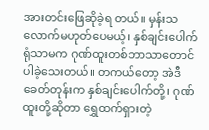အားတင်းဖြေဆိုခဲ့ရ တယ်။ မှန်းသလောက်မဟုတ်ပေမယ့်၊ နှစ်ချင်းပေါက်ရုံသာမက ဂုဏ်ထူးတစ်ဘာသာတောင် ပါခဲ့သေးတယ်။ တကယ်တော့ အဲဒီခေတ်တုန်းက နှစ်ချင်းပေါက်တို့၊ ဂုဏ်ထူးတို့ဆိုတာ ရွှေထက်ရှားတဲ့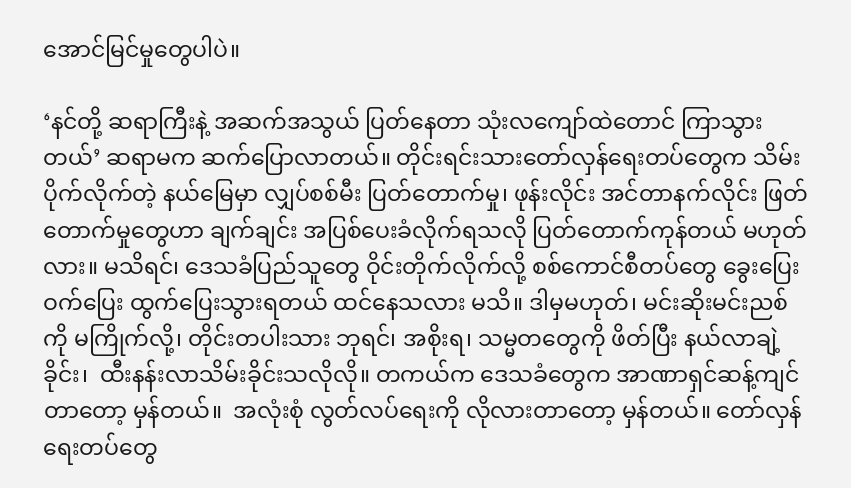အောင်မြင်မှုတွေပါပဲ။

‘နင်တို့ ဆရာကြီးနဲ့ အဆက်အသွယ် ပြတ်နေတာ သုံးလကျော်ထဲတောင် ကြာသွားတယ်’ ဆရာမက ဆက်ပြောလာတယ်။ တိုင်းရင်းသားတော်လှန်ရေးတပ်တွေက သိမ်းပိုက်လိုက်တဲ့ နယ်မြေမှာ လျှပ်စစ်မီး ပြတ်တောက်မှု၊ ဖုန်းလိုင်း အင်တာနက်လိုင်း ဖြတ်တောက်မှုတွေဟာ ချက်ချင်း အပြစ်ပေးခံလိုက်ရသလို ပြတ်တောက်ကုန်တယ် မဟုတ်လား။ မသိရင်၊ ဒေသခံပြည်သူတွေ ဝိုင်းတိုက်လိုက်လို့ စစ်ကောင်စီတပ်တွေ ခွေးပြေးဝက်ပြေး ထွက်ပြေးသွားရတယ် ထင်နေသလား မသိ။ ဒါမှမဟုတ်၊ မင်းဆိုးမင်းညစ်ကို မကြိုက်လို့၊ တိုင်းတပါးသား ဘုရင်၊ အစိုးရ၊ သမ္မတတွေကို ဖိတ်ပြီး နယ်လာချဲ့ခိုင်း၊  ထီးနန်းလာသိမ်းခိုင်းသလိုလို။ တကယ်က ဒေသခံတွေက အာဏာရှင်ဆန့်ကျင်တာတော့ မှန်တယ်။  အလုံးစုံ လွတ်လပ်ရေးကို လိုလားတာတော့ မှန်တယ်။ တော်လှန်ရေးတပ်တွေ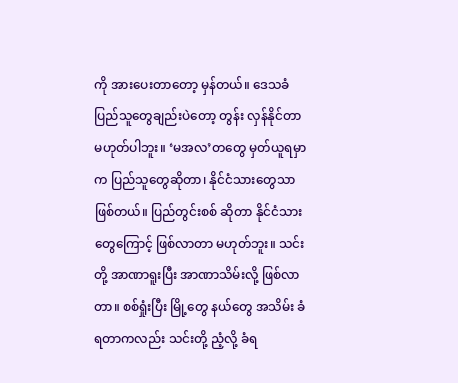ကို အားပေးတာတော့ မှန်တယ်။ ဒေသခံ ပြည်သူတွေချည်းပဲတော့ တွန်း လှန်နိုင်တာ မဟုတ်ပါဘူး။ ‘မအလ’တတွေ မှတ်ယူရမှာက ပြည်သူတွေဆိုတာ၊ နိုင်ငံသားတွေသာ ဖြစ်တယ်။ ပြည်တွင်းစစ် ဆိုတာ နိုင်ငံသားတွေကြောင့် ဖြစ်လာတာ မဟုတ်ဘူး။ သင်းတို့ အာဏာရူးပြီး အာဏာသိမ်းလို့ ဖြစ်လာတာ။ စစ်ရှုံးပြီး မြို့တွေ နယ်တွေ အသိမ်း ခံရတာကလည်း သင်းတို့ ညံ့လို့ ခံရ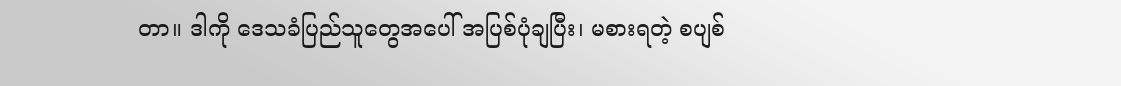တာ။ ဒါကို ဒေသခံပြည်သူတွေအပေါ် အပြစ်ပုံချပြီး၊ မစားရတဲ့ စပျစ်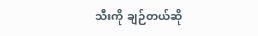သီးကို ချဉ်တယ်ဆို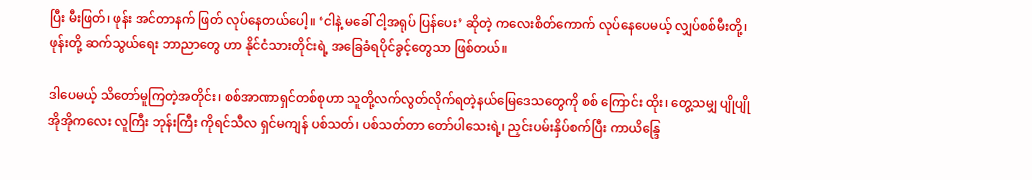ပြီး မီးဖြတ်၊ ဖုန်း အင်တာနက် ဖြတ် လုပ်နေတယ်ပေါ့။ ‘ငါနဲ့ မခေါ် ငါ့အရုပ် ပြန်ပေး’ ဆိုတဲ့ ကလေးစိတ်ကောက် လုပ်နေပေမယ့် လျှပ်စစ်မီးတို့၊ ဖုန်းတို့ ဆက်သွယ်ရေး ဘာညာတွေ ဟာ နိုင်ငံသားတိုင်းရဲ့ အခြေခံရပိုင်ခွင့်တွေသာ ဖြစ်တယ်။

ဒါပေမယ့် သိတော်မူကြတဲ့အတိုင်း၊ စစ်အာဏာရှင်တစ်စုဟာ သူတို့လက်လွတ်လိုက်ရတဲ့နယ်မြေဒေသတွေကို စစ် ကြောင်း ထိုး၊ တွေ့သမျှ ပျိုပျို အိုအိုကလေး လူကြီး ဘုန်းကြီး ကိုရင်သီလ ရှင်မကျန် ပစ်သတ်၊ ပစ်သတ်တာ တော်ပါသေးရဲ့၊ ညှင်းပမ်းနှိပ်စက်ပြီး ကာယိန္ဒြေ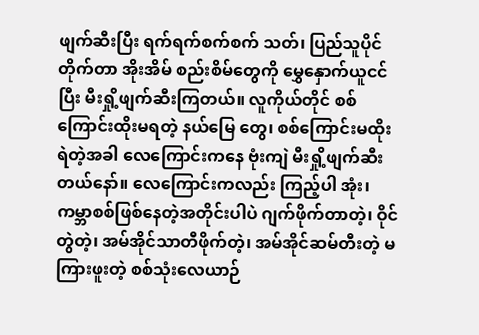ဖျက်ဆီးပြီး ရက်ရက်စက်စက် သတ်၊ ပြည်သူပိုင် တိုက်တာ အိုးအိမ် စည်းစိမ်တွေကို မွှေနှောက်ယူငင်ပြီး မီးရှို့ဖျက်ဆီးကြတယ်။ လူကိုယ်တိုင် စစ်ကြောင်းထိုးမရတဲ့ နယ်မြေ တွေ၊ စစ်ကြောင်းမထိုးရဲတဲ့အခါ လေကြောင်းကနေ ဗုံးကျဲ မီးရှို့ဖျက်ဆီးတယ်နော်။ လေကြောင်းကလည်း ကြည့်ပါ အုံး၊ ကမ္ဘာစစ်ဖြစ်နေတဲ့အတိုင်းပါပဲ ဂျက်ဖိုက်တာတဲ့၊ ဝိုင်တွဲတဲ့၊ အမ်အိုင်သာတီဖိုက်တဲ့၊ အမ်အိုင်ဆမ်တီးတဲ့ မကြားဖူးတဲ့ စစ်သုံးလေယာဉ်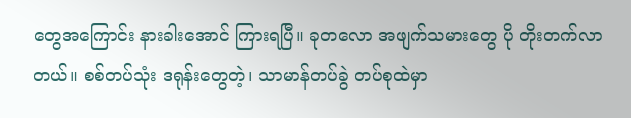တွေအကြောင်း နားခါးအောင် ကြားရပြီ။ ခုတလော အဖျက်သမားတွေ ပို တိုးတက်လာ တယ်။ စစ်တပ်သုံး ဒရုန်းတွေတဲ့၊ သာမာန်တပ်ခွဲ တပ်စုထဲမှာ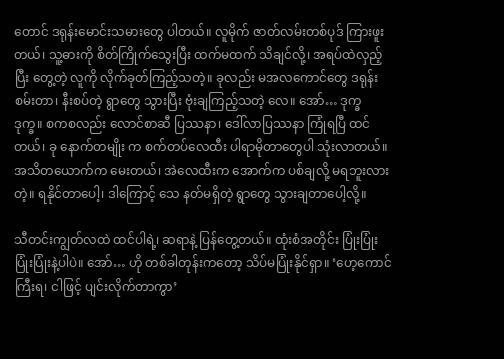တောင် ဒရုန်းမောင်းသမားတွေ ပါတယ်။ လူမိုက် ဇာတ်လမ်းတစ်ပုဒ် ကြားဖူးတယ်၊ သူ့ဓားကို စိတ်ကြိုက်သွေးပြီး ထက်မထက် သိချင်လို့၊ အရပ်ထဲလှည့်ပြီး တွေ့တဲ့ လူကို လိုက်ခုတ်ကြည့်သတဲ့။ ခုလည်း မအလကောင်တွေ ဒရုန်းစမ်းတာ၊ နီးစပ်တဲ့ ရွာတွေ သွားပြီး ဗုံးချကြည့်သတဲ့ လေ။ အော်… ဒုက္ခ ဒုက္ခ။ စကစလည်း လောင်စာဆီ ပြဿနာ၊ ဒေါ်လာပြဿနာ ကြုံရပြီ ထင်တယ်၊ ခု နောက်တမျိုး က စက်တပ်လေထီး ပါရာမိုတာတွေပါ သုံးလာတယ်။ အသိတယောက်က မေးတယ်၊ အဲလေထီးက အောက်က ပစ်ချလို့ မရဘူးလားတဲ့။ ရနိုင်တာပေါ့၊ ဒါကြောင့် သေ နတ်မရှိတဲ့ ရွာတွေ သွားချတာပေါ့လို့။

သီတင်းကျွတ်လထဲ ထင်ပါရဲ့၊ ဆရာနဲ့ ပြန်တွေ့တယ်။ ထုံးစံအတိုင်း ပြုံးပြုံး ပြုံးပြုံးနဲ့ပါပဲ။ အော်… ဟို တစ်ခါတုန်းကတော့ သိပ်မပြုံးနိုင်ရှာ။ ‘ဟေ့ကောင်ကြီးရ၊ ငါဖြင့် ပျင်းလိုက်တာကွာ’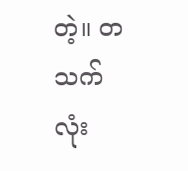တဲ့။ တသက်လုံး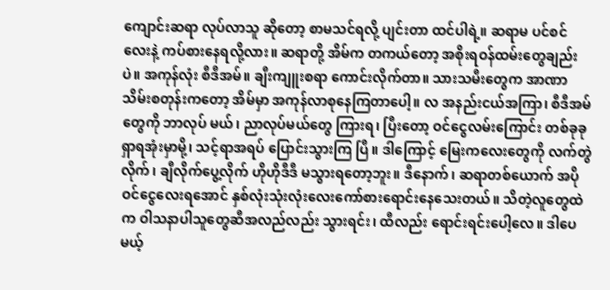ကျောင်းဆရာ လုပ်လာသူ ဆိုတော့ စာမသင်ရလို့ ပျင်းတာ ထင်ပါရဲ့။ ဆရာမ ပင်စင်လေးနဲ့ ကပ်စားနေရလို့လား။ ဆရာတို့ အိမ်က တကယ်တော့ အစိုးရဝန်ထမ်းတွေချည်းပဲ။ အကုန်လုံး စီဒီအမ်။ ချီးကျူးစရာ ကောင်းလိုက်တာ။ သားသမီးတွေက အာဏာ သိမ်းစတုန်းကတော့ အိမ်မှာ အကုန်လာစုနေကြတာပေါ့။ လ အနည်းငယ်အကြာ၊ စီဒီအမ်တွေကို ဘာလုပ် မယ်၊ ညာလုပ်မယ်တွေ ကြားရ၊ ပြီးတော့ ဝင်ငွေလမ်းကြောင်း တစ်ခုခု ရှာရအုံးမှာမို့၊ သင့်ရာအရပ် ပြောင်းသွားကြ ပြီ။ ဒါကြောင့် မြေးကလေးတွေကို လက်တွဲလိုက်၊ ချီလိုက်ပွေ့လိုက် ဟိုဟိုဒီဒီ မသွားရတော့ဘူး။ ဒီနောက်၊ ဆရာတစ်ယောက် အပိုဝင်ငွေလေးရအောင် နှစ်လုံးသုံးလုံးလေးကော်စားရောင်းနေသေးတယ်။ သိတဲ့လူတွေထဲက ဝါသနာပါသူတွေဆီအလည်လည်း သွားရင်း၊ ထီလည်း ရောင်းရင်းပေါ့လေ။ ဒါပေမယ့်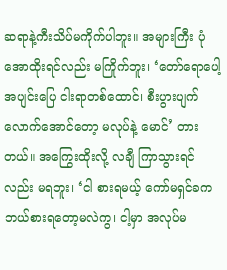ဆရာနဲ့ကီးသိပ်မကိုက်ပါဘူး။ အများကြီး ပုံအောထိုးရင်လည်း မကြိုက်ဘူး၊ ‘တော်ရောပေါ့ အပျင်းပြေ ငါးရာတစ်ထောင်၊ စီးပွားပျက်လောက်အောင်တော့ မလုပ်နဲ့ မောင်’ တားတယ်။ အကြွေးထိုးလို့ လချီ ကြာသွားရင်လည်း မရဘူး၊ ‘ငါ စားရမယ့် ကော်မရှင်ခက ဘယ်စားရတော့မလဲကွ၊ ငါ့မှာ အလုပ်မ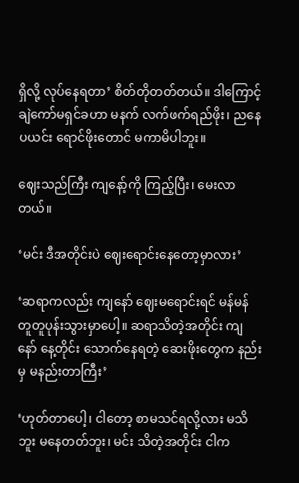ရှိလို့ လုပ်နေရတာ’ စိတ်တိုတတ်တယ်။ ဒါကြောင့် ချဲကော်မရှင်ခဟာ မနက် လက်ဖက်ရည်ဖိုး၊ ညနေ ပယင်း ရောင်ဖိုးတောင် မကာမိပါဘူး။

ဈေးသည်ကြီး ကျနော့်ကို ကြည့်ပြီး၊ မေးလာတယ်။

‘မင်း ဒီအတိုင်းပဲ ဈေးရောင်းနေတော့မှာလား’

‘ဆရာကလည်း ကျနော် ဈေးမရောင်းရင် မန်မန် တူတူပုန်းသွားမှာပေါ့။ ဆရာသိတဲ့အတိုင်း ကျနော် နေ့တိုင်း သောက်နေရတဲ့ ဆေးဖိုးတွေက နည်းမှ မနည်းတာကြီး’

‘ဟုတ်တာပေါ့၊ ငါတော့ စာမသင်ရလို့လား မသိဘူး မနေတတ်ဘူး၊ မင်း သိတဲ့အတိုင်း ငါက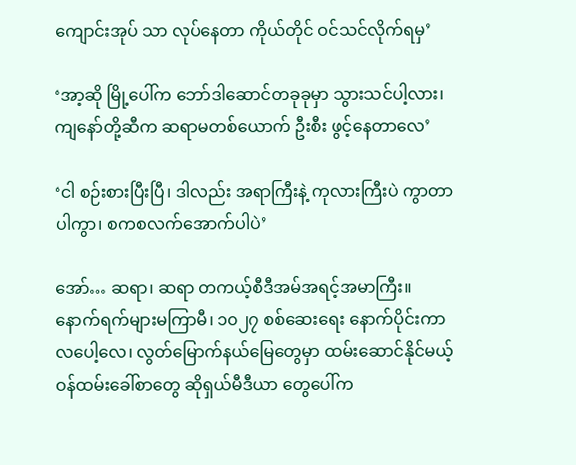ကျောင်းအုပ် သာ လုပ်နေတာ ကိုယ်တိုင် ဝင်သင်လိုက်ရမှ’

‘အာ့ဆို မြို့ပေါ်က ဘော်ဒါဆောင်တခုခုမှာ သွားသင်ပါ့လား၊ ကျနော်တို့ဆီက ဆရာမတစ်ယောက် ဦးစီး ဖွင့်နေတာလေ’

‘ငါ စဉ်းစားပြီးပြီ၊ ဒါလည်း အရာကြီးနဲ့ ကုလားကြီးပဲ ကွာတာပါကွာ၊ စကစလက်အောက်ပါပဲ’

အော်… ဆရာ၊ ဆရာ တကယ့်စီဒီအမ်အရင့်အမာကြီး။ နောက်ရက်များမကြာမီ၊ ၁၀၂၇ စစ်ဆေးရေး နောက်ပိုင်းကာလပေါ့လေ၊ လွတ်မြောက်နယ်မြေတွေမှာ ထမ်းဆောင်နိုင်မယ့်ဝန်ထမ်းခေါ်စာတွေ ဆိုရှယ်မီဒီယာ တွေပေါ်က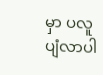မှာ ပလူပျံလာပါ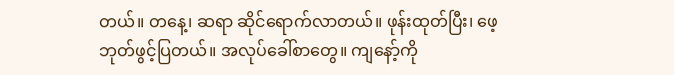တယ်။ တနေ့၊ ဆရာ ဆိုင်ရောက်လာတယ်။ ဖုန်းထုတ်ပြီး၊ ဖေ့ဘုတ်ဖွင့်ပြတယ်။ အလုပ်ခေါ်စာတွေ။ ကျနော့်ကို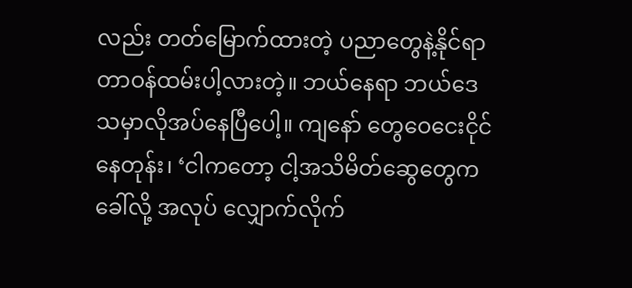လည်း တတ်မြောက်ထားတဲ့ ပညာတွေနဲ့နိုင်ရာတာဝန်ထမ်းပါ့လားတဲ့။ ဘယ်နေရာ ဘယ်ဒေသမှာလိုအပ်နေပြီပေါ့။ ကျနော် တွေဝေငေးငိုင်နေတုန်း၊ ‘ငါကတော့ ငါ့အသိမိတ်ဆွေတွေက ခေါ်လို့ အလုပ် လျှောက်လိုက်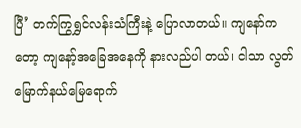ပြီ’ တက်ကြွရွှင်လန်းသံကြီးနဲ့ ပြောလာတယ်။ ကျနော်ကတော့ ကျနော့်အခြေအနေကို နားလည်ပါ တယ်၊ ငါသာ လွတ်မြောက်နယ်မြေရောက်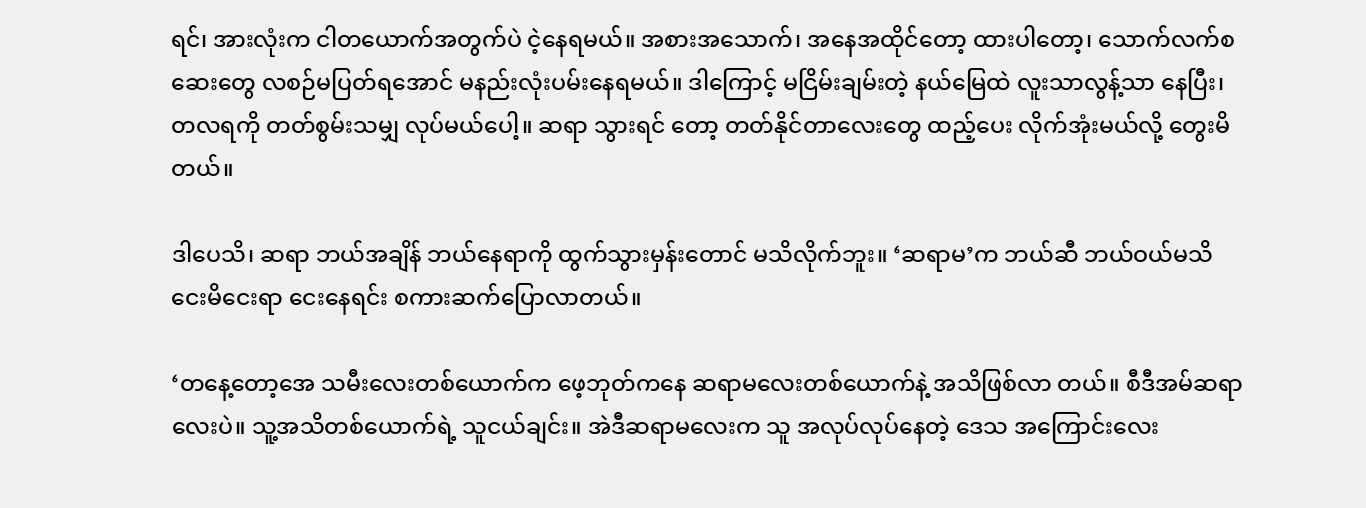ရင်၊ အားလုံးက ငါတယောက်အတွက်ပဲ ငဲ့နေရမယ်။ အစားအသောက်၊ အနေအထိုင်တော့ ထားပါတော့၊ သောက်လက်စဆေးတွေ လစဉ်မပြတ်ရအောင် မနည်းလုံးပမ်းနေရမယ်။ ဒါကြောင့် မငြိမ်းချမ်းတဲ့ နယ်မြေထဲ လူးသာလွန့်သာ နေပြီး၊ တလရကို တတ်စွမ်းသမျှ လုပ်မယ်ပေါ့။ ဆရာ သွားရင် တော့ တတ်နိုင်တာလေးတွေ ထည့်ပေး လိုက်အုံးမယ်လို့ တွေးမိတယ်။

ဒါပေသိ၊ ဆရာ ဘယ်အချိန် ဘယ်နေရာကို ထွက်သွားမှန်းတောင် မသိလိုက်ဘူး။ ‘ဆရာမ’က ဘယ်ဆီ ဘယ်ဝယ်မသိ ငေးမိငေးရာ ငေးနေရင်း စကားဆက်ပြောလာတယ်။

‘တနေ့တော့အေ သမီးလေးတစ်ယောက်က ဖေ့ဘုတ်ကနေ ဆရာမလေးတစ်ယောက်နဲ့ အသိဖြစ်လာ တယ်။ စီဒီအမ်ဆရာလေးပဲ။ သူ့အသိတစ်ယောက်ရဲ့ သူငယ်ချင်း။ အဲဒီဆရာမလေးက သူ အလုပ်လုပ်နေတဲ့ ဒေသ အကြောင်းလေး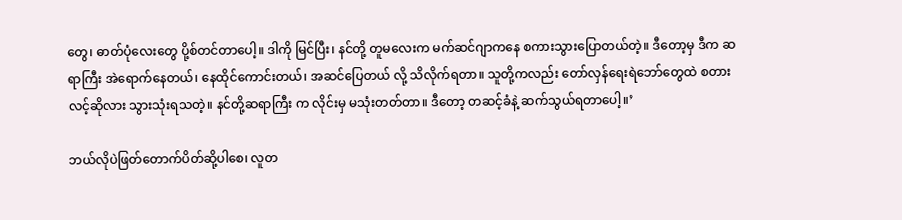တွေ၊ ဓာတ်ပုံလေးတွေ ပို့စ်တင်တာပေါ့။ ဒါကို မြင်ပြီး၊ နင်တို့ တူမလေးက မက်ဆင်ဂျာကနေ စကားသွားပြောတယ်တဲ့။ ဒီတော့မှ ဒီက ဆရာကြီး အဲရောက်နေတယ်၊ နေထိုင်ကောင်းတယ်၊ အဆင်ပြေတယ် လို့ သိလိုက်ရတာ။ သူတို့ကလည်း တော်လှန်ရေးရဲဘော်တွေထဲ စတားလင့်ဆိုလား သွားသုံးရသတဲ့။ နင်တို့ဆရာကြီး က လိုင်းမှ မသုံးတတ်တာ။ ဒီတော့ တဆင့်ခံနဲ့ ဆက်သွယ်ရတာပေါ့။’

ဘယ်လိုပဲဖြတ်တောက်ပိတ်ဆို့ပါစေ၊ လူတ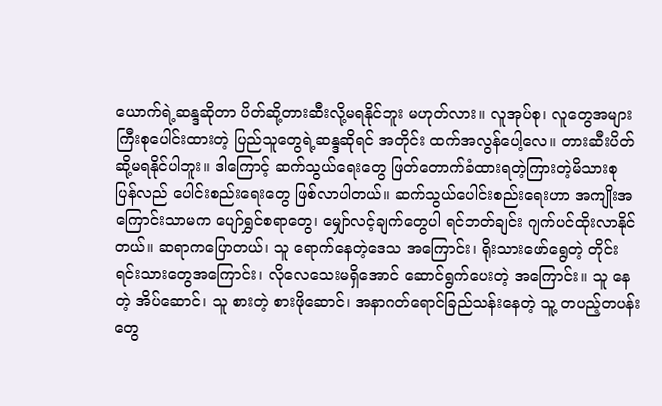ယောက်ရဲ့ဆန္ဒဆိုတာ ပိတ်ဆို့တားဆီးလို့မရနိုင်ဘူး မဟုတ်လား။ လူအုပ်စု၊ လူတွေအများကြီးစုပေါင်းထားတဲ့ ပြည်သူတွေရဲ့ဆန္ဒဆိုရင် အတိုင်း ထက်အလွန်ပေါ့လေ။ တားဆီးပိတ်ဆို့မရနိုင်ပါဘူး။ ဒါကြောင့် ဆက်သွယ်ရေးတွေ ဖြတ်တောက်ခံထားရတဲ့ကြားတဲ့မိသားစု ပြန်လည် ပေါင်းစည်းရေးတွေ ဖြစ်လာပါတယ်။ ဆက်သွယ်ပေါင်းစည်းရေးဟာ အကျိုးအကြောင်းသာမက ပျော်ရွှင်စရာတွေ၊ မျှော်လင့်ချက်တွေပါ ရင်ဘတ်ချင်း ဂျက်ပင်ထိုးလာနိုင်တယ်။ ဆရာကပြောတယ်၊ သူ ရောက်နေတဲ့ဒေသ အကြောင်း၊ ရိုးသားဖော်ရွေတဲ့ တိုင်းရင်းသားတွေအကြောင်း၊ လိုလေသေးမရှိအောင် ဆောင်ရွက်ပေးတဲ့ အကြောင်း။ သူ နေတဲ့ အိပ်ဆောင်၊ သူ စားတဲ့ စားဖိုဆောင်၊ အနာဂတ်ရောင်ခြည်သန်းနေတဲ့ သူ့ တပည့်တပန်းတွေ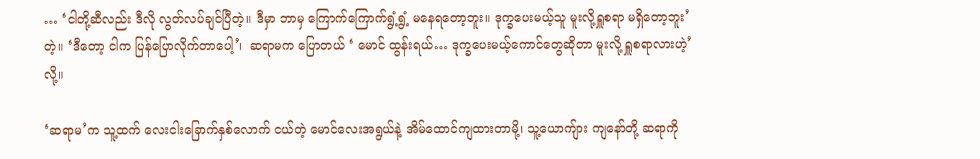… ‘ငါတို့ဆီလည်း ဒီလို လွတ်လပ်ချင်ပြီတဲ့။ ဒီမှာ ဘာမှ ကြောက်ကြောက်ရွံ့ရွံ့ မနေရတော့ဘူး။ ဒုက္ခပေးမယ့်သူ မူးလို့ရှူစရာ မရှိတော့ဘူး’တဲ့။ ‘ဒီတော့ ငါက ပြန်ပြောလိုက်တာပေါ့’၊  ဆရာမက ပြောတယ် ‘ မောင် ထွန်းရယ်… ဒုက္ခပေးမယ့်ကောင်တွေဆိုတာ မူးလို့ ရှူစရာလားဟဲ့’လို့။

‘ဆရာမ’က သူ့ထက် လေးငါးခြောက်နှစ်လောက် ငယ်တဲ့ မောင်လေးအရွယ်နဲ့ အိမ်ထောင်ကျထားတာမို့၊ သူ့ယောကျ်ား ကျနော်တို့ ဆရာကို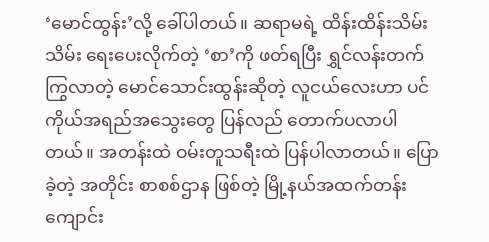‘မောင်ထွန်း’လို့ ခေါ်ပါတယ်။ ဆရာမရဲ့ ထိန်းထိန်းသိမ်းသိမ်း ရေးပေးလိုက်တဲ့ ‘စာ’ကို ဖတ်ရပြီး ရွှင်လန်းတက်ကြွလာတဲ့ မောင်သောင်းထွန်းဆိုတဲ့ လူငယ်လေးဟာ ပင်ကိုယ်အရည်အသွေးတွေ ပြန်လည် တောက်ပလာပါတယ်။ အတန်းထဲ ဝမ်းတူသရီးထဲ ပြန်ပါလာတယ်။ ပြောခဲ့တဲ့ အတိုင်း စာစစ်ဌာန ဖြစ်တဲ့ မြို့နယ်အထက်တန်းကျောင်း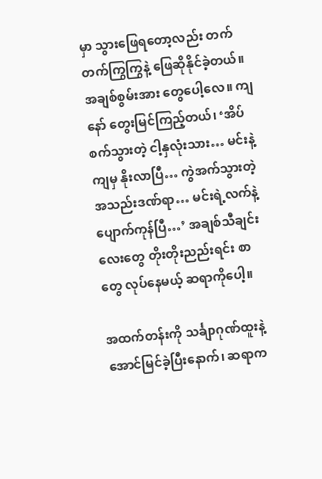မှာ သွားဖြေရတော့လည်း တက်တက်ကြွကြွနဲ့ ဖြေဆိုနိုင်ခဲ့တယ်။ အချစ်စွမ်းအား တွေပေါ့လေ။ ကျနော် တွေးမြင်ကြည့်တယ်၊ ‘အိပ်စက်သွားတဲ့ ငါ့နှလုံးသား… မင်းနဲ့ကျမှ နိုးလာပြီ… ကွဲအက်သွားတဲ့ အသည်းဒဏ်ရာ… မင်းရဲ့လက်နဲ့ ပျောက်ကုန်ပြီ…’ အချစ်သီချင်းလေးတွေ တိုးတိုးညည်းရင်း စာတွေ လုပ်နေမယ့် ဆရာကိုပေါ့။

အထက်တန်းကို သင်္ချာဂုဏ်ထူးနဲ့ အောင်မြင်ခဲ့ပြီးနောက်၊ ဆရာက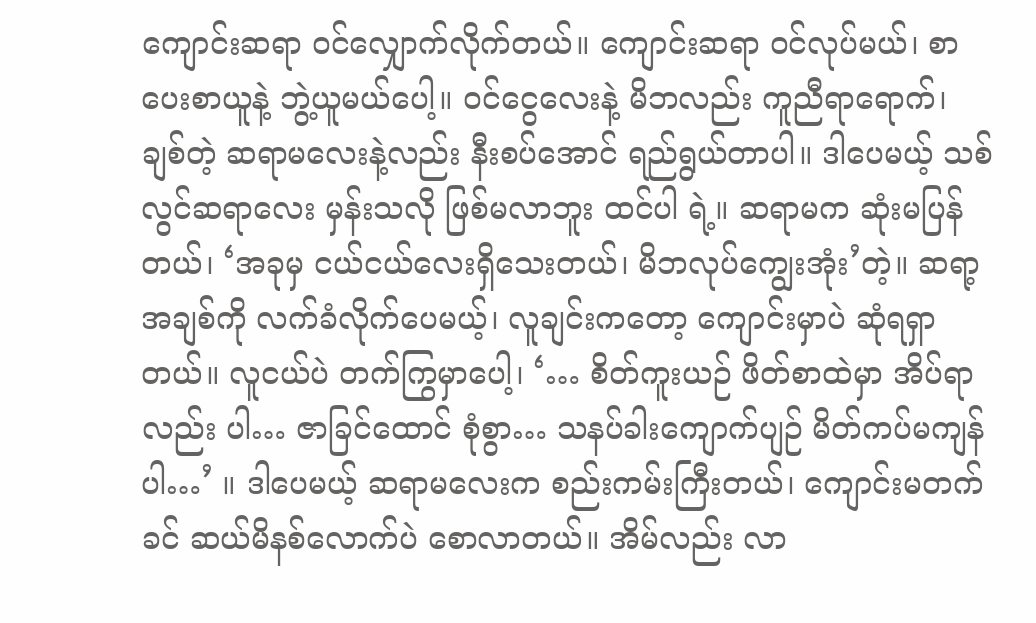ကျောင်းဆရာ ဝင်လျှောက်လိုက်တယ်။ ကျောင်းဆရာ ဝင်လုပ်မယ်၊ စာပေးစာယူနဲ့ ဘွဲ့ယူမယ်ပေါ့။ ဝင်ငွေလေးနဲ့ မိဘလည်း ကူညီရာရောက်၊ ချစ်တဲ့ ဆရာမလေးနဲ့လည်း နီးစပ်အောင် ရည်ရွယ်တာပါ။ ဒါပေမယ့် သစ်လွင်ဆရာလေး မှန်းသလို ဖြစ်မလာဘူး ထင်ပါ ရဲ့။ ဆရာမက ဆုံးမပြန်တယ်၊ ‘အခုမှ ငယ်ငယ်လေးရှိသေးတယ်၊ မိဘလုပ်ကျွေးအုံး’တဲ့။ ဆရာ့အချစ်ကို လက်ခံလိုက်ပေမယ့်၊ လူချင်းကတော့ ကျောင်းမှာပဲ ဆုံရရှာတယ်။ လူငယ်ပဲ တက်ကြွမှာပေါ့၊ ‘… စိတ်ကူးယဉ် ဖိတ်စာထဲမှာ အိပ်ရာလည်း ပါ… ဇာခြင်ထောင် စုံစွာ… သနပ်ခါးကျောက်ပျဉ် မိတ်ကပ်မကျန်ပါ…’ ။ ဒါပေမယ့် ဆရာမလေးက စည်းကမ်းကြီးတယ်၊ ကျောင်းမတက်ခင် ဆယ်မိနစ်လောက်ပဲ စောလာတယ်။ အိမ်လည်း လာ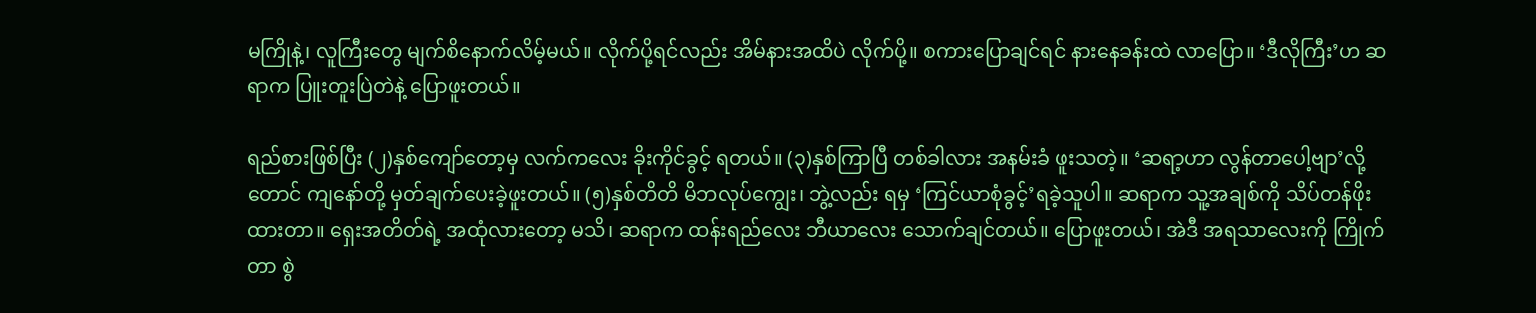မကြိုနဲ့၊ လူကြီးတွေ မျက်စိနောက်လိမ့်မယ်။ လိုက်ပို့ရင်လည်း အိမ်နားအထိပဲ လိုက်ပို့။ စကားပြောချင်ရင် နားနေခန်းထဲ လာပြော။ ‘ဒီလိုကြီး’ဟ ဆရာက ပြူးတူးပြဲတဲနဲ့ ပြောဖူးတယ်။

ရည်စားဖြစ်ပြီး (၂)နှစ်ကျော်တော့မှ လက်ကလေး ခိုးကိုင်ခွင့် ရတယ်။ (၃)နှစ်ကြာပြီ တစ်ခါလား အနမ်းခံ ဖူးသတဲ့။ ‘ဆရာ့ဟာ လွန်တာပေါ့ဗျာ’လို့တောင် ကျနော်တို့ မှတ်ချက်ပေးခဲ့ဖူးတယ်။ (၅)နှစ်တိတိ မိဘလုပ်ကျွေး၊ ဘွဲ့လည်း ရမှ ‘ကြင်ယာစုံခွင့်’ရခဲ့သူပါ။ ဆရာက သူ့အချစ်ကို သိပ်တန်ဖိုးထားတာ။ ရှေးအတိတ်ရဲ့ အထုံလားတော့ မသိ၊ ဆရာက ထန်းရည်လေး ဘီယာလေး သောက်ချင်တယ်။ ပြောဖူးတယ်၊ အဲဒီ အရသာလေးကို ကြိုက်တာ စွဲ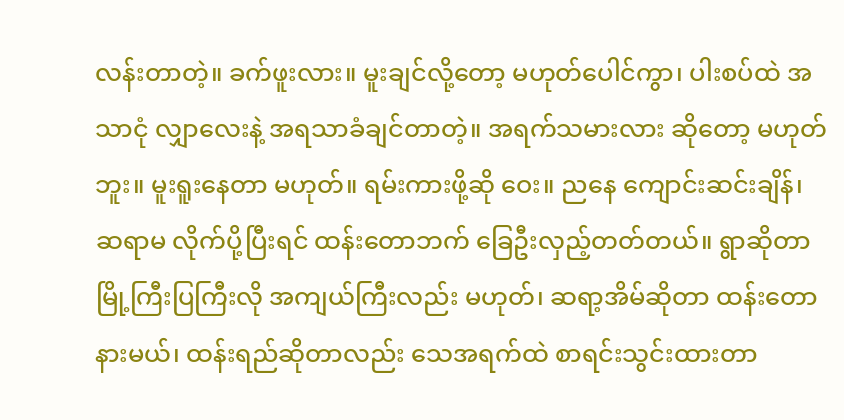လန်းတာတဲ့။ ခက်ဖူးလား။ မူးချင်လို့တော့ မဟုတ်ပေါင်ကွာ၊ ပါးစပ်ထဲ အသာငုံ လျှာလေးနဲ့ အရသာခံချင်တာတဲ့။ အရက်သမားလား ဆိုတော့ မဟုတ်ဘူး။ မူးရူးနေတာ မဟုတ်။ ရမ်းကားဖို့ဆို ဝေး။ ညနေ ကျောင်းဆင်းချိန်၊ ဆရာမ လိုက်ပို့ပြီးရင် ထန်းတောဘက် ခြေဦးလှည့်တတ်တယ်။ ရွာဆိုတာ မြို့ကြီးပြကြီးလို အကျယ်ကြီးလည်း မဟုတ်၊ ဆရာ့အိမ်ဆိုတာ ထန်းတောနားမယ်၊ ထန်းရည်ဆိုတာလည်း သေအရက်ထဲ စာရင်းသွင်းထားတာ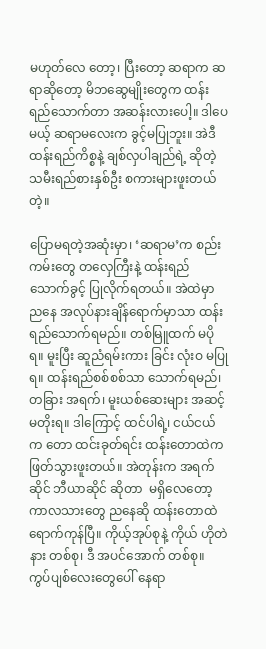မဟုတ်လေ တော့၊ ပြီးတော့ ဆရာက ဆရာဆိုတော့ မိဘဆွေမျိုးတွေက ထန်းရည်သောက်တာ အဆန်းလားပေါ့။ ဒါပေမယ့် ဆရာမလေးက ခွင့်မပြုဘူး။ အဲဒီ ထန်းရည်ကိစ္စနဲ့ ချစ်လှပါချည်ရဲ့ ဆိုတဲ့ သမီးရည်စားနှစ်ဦး စကားများဖူးတယ်တဲ့။

ပြောမရတဲ့အဆုံးမှာ၊ ‘ဆရာမ’က စည်းကမ်းတွေ တလှေကြီးနဲ့ ထန်းရည်သောက်ခွင့် ပြုလိုက်ရတယ်။ အဲထဲမှာ ညနေ အလုပ်နားချိန်ရောက်မှာသာ ထန်းရည်သောက်ရမည်။ တစ်မြူထက် မပိုရ။ မူးပြီး ဆူညံရမ်းကား ခြင်း လုံးဝ မပြုရ။ ထန်းရည်စစ်စစ်သာ သောက်ရမည်၊ တခြား အရက်၊ မူးယစ်ဆေးများ အဆင့်မတိုးရ။ ဒါကြောင့် ထင်ပါရဲ့၊ ငယ်ငယ်က တော ထင်းခုတ်ရင်း ထန်းတောထဲက ဖြတ်သွားဖူးတယ်။ အဲတုန်းက အရက်ဆိုင် ဘီယာဆိုင် ဆိုတာ  မရှိလေတော့ ကာလသားတွေ ညနေဆို ထန်းတောထဲ ရောက်ကုန်ပြီ။ ကိုယ့်အုပ်စုနဲ့ ကိုယ် ဟိုတဲနား တစ်စု၊ ဒီ အပင်အောက် တစ်စု။ ကွပ်ပျစ်လေးတွေပေါ် နေရာ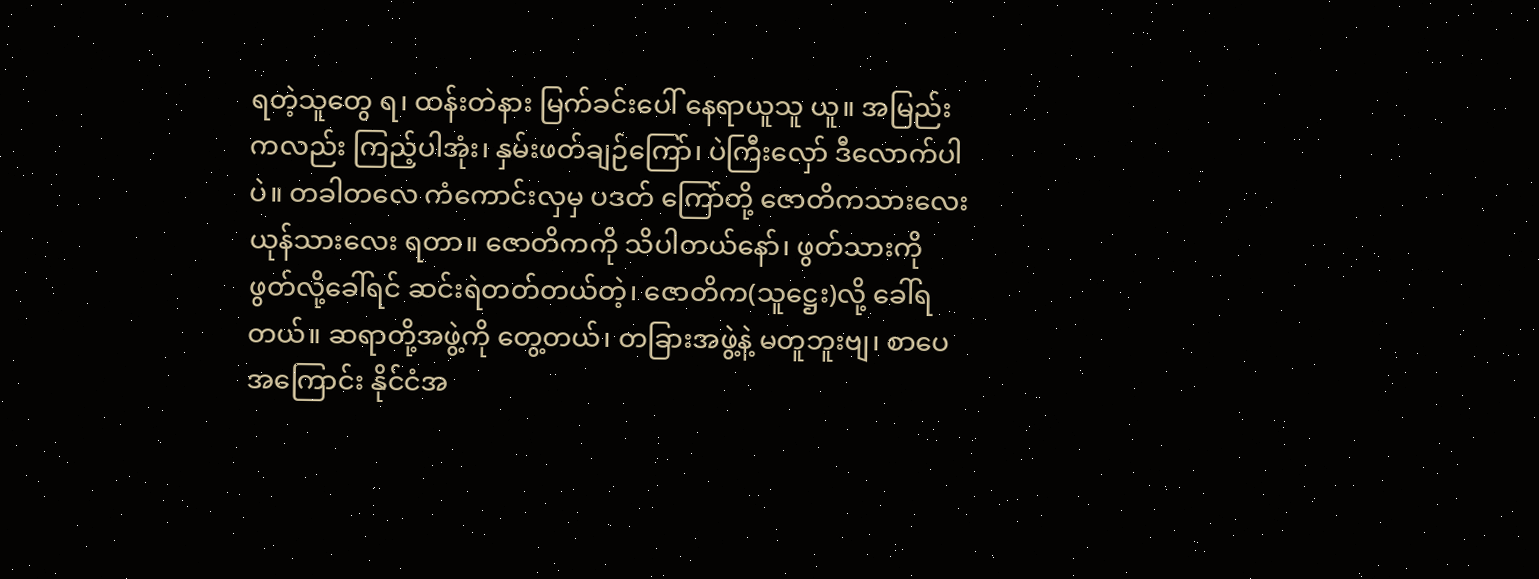ရတဲ့သူတွေ ရ၊ ထန်းတဲနား မြက်ခင်းပေါ် နေရာယူသူ ယူ။ အမြည်းကလည်း ကြည့်ပါအုံး၊ နှမ်းဖတ်ချဉ်ကြော်၊ ပဲကြီးလှော် ဒီလောက်ပါပဲ။ တခါတလေ ကံကောင်းလှမှ ပဒတ် ကြော်တို့ ဇောတိကသားလေး ယုန်သားလေး ရတာ။ ဇောတိကကို သိပါတယ်နော်၊ ဖွတ်သားကို ဖွတ်လို့ခေါ်ရင် ဆင်းရဲတတ်တယ်တဲ့၊ ဇောတိက(သူဋ္ဌေး)လို့ ခေါ်ရတယ်။ ဆရာတို့အဖွဲ့ကို တွေ့တယ်၊ တခြားအဖွဲ့နဲ့ မတူဘူးဗျ၊ စာပေအကြောင်း နိုင်ငံအ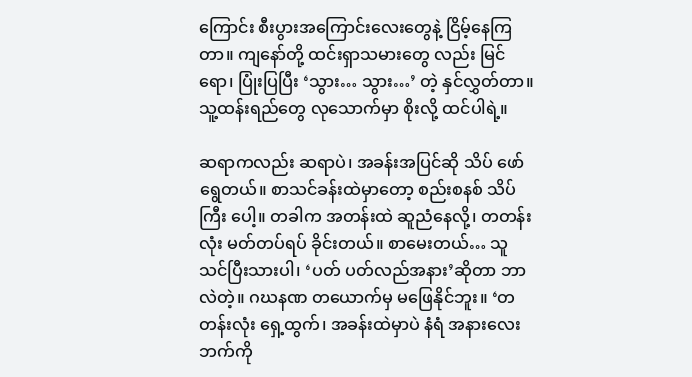ကြောင်း စီးပွားအကြောင်းလေးတွေနဲ့ ငြိမ့်နေကြတာ။ ကျနော်တို့ ထင်းရှာသမားတွေ လည်း မြင်ရော၊ ပြုံးပြပြီး ‘သွား… သွား…’ တဲ့ နှင်လွှတ်တာ။ သူ့ထန်းရည်တွေ လုသောက်မှာ စိုးလို့ ထင်ပါရဲ့။

ဆရာကလည်း ဆရာပဲ၊ အခန်းအပြင်ဆို သိပ် ဖော်ရွေတယ်။ စာသင်ခန်းထဲမှာတော့ စည်းစနစ် သိပ်ကြီး ပေါ့။ တခါက အတန်းထဲ ဆူညံနေလို့၊ တတန်းလုံး မတ်တပ်ရပ် ခိုင်းတယ်။ စာမေးတယ်… သူ သင်ပြီးသားပါ၊ ‘ပတ် ပတ်လည်အနား’ဆိုတာ ဘာလဲတဲ့။ ဂဃနဏ တယောက်မှ မဖြေနိုင်ဘူး။ ‘တတန်းလုံး ရှေ့ထွက်၊ အခန်းထဲမှာပဲ နံရံ အနားလေးဘက်ကို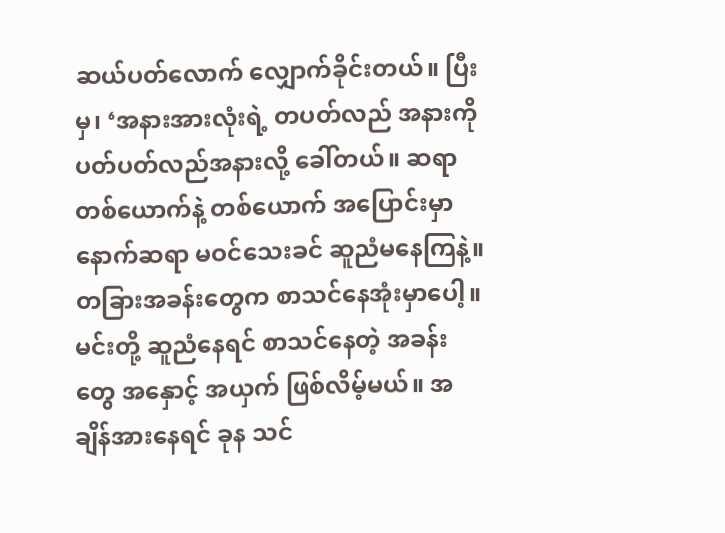ဆယ်ပတ်လောက် လျှောက်ခိုင်းတယ်။ ပြီးမှ၊ ‘အနားအားလုံးရဲ့ တပတ်လည် အနားကို ပတ်ပတ်လည်အနားလို့ ခေါ်တယ်။ ဆရာတစ်ယောက်နဲ့ တစ်ယောက် အပြောင်းမှာ နောက်ဆရာ မဝင်သေးခင် ဆူညံမနေကြနဲ့။ တခြားအခန်းတွေက စာသင်နေအုံးမှာပေါ့။ မင်းတို့ ဆူညံနေရင် စာသင်နေတဲ့ အခန်းတွေ အနှောင့် အယှက် ဖြစ်လိမ့်မယ်။ အချိန်အားနေရင် ခုန သင်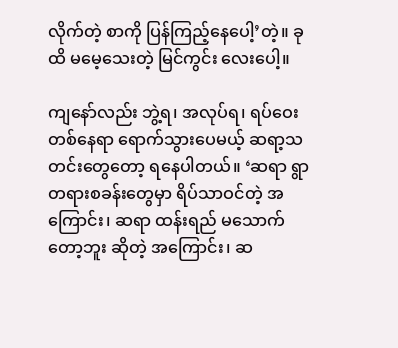လိုက်တဲ့ စာကို ပြန်ကြည့်နေပေါ့’တဲ့။ ခုထိ မမေ့သေးတဲ့ မြင်ကွင်း လေးပေါ့။

ကျနော်လည်း ဘွဲ့ရ၊ အလုပ်ရ၊ ရပ်ဝေးတစ်နေရာ ရောက်သွားပေမယ့် ဆရာ့သတင်းတွေတော့ ရနေပါတယ်။ ‘ဆရာ ရွာတရားစခန်းတွေမှာ ရိပ်သာဝင်တဲ့ အကြောင်း၊ ဆရာ ထန်းရည် မသောက်တော့ဘူး ဆိုတဲ့ အကြောင်း၊ ဆ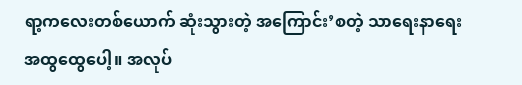ရာ့ကလေးတစ်ယောက် ဆုံးသွားတဲ့ အကြောင်း’စတဲ့ သာ‌ရေးနာ‌ရေး အထွထွေပေါ့။ အလုပ်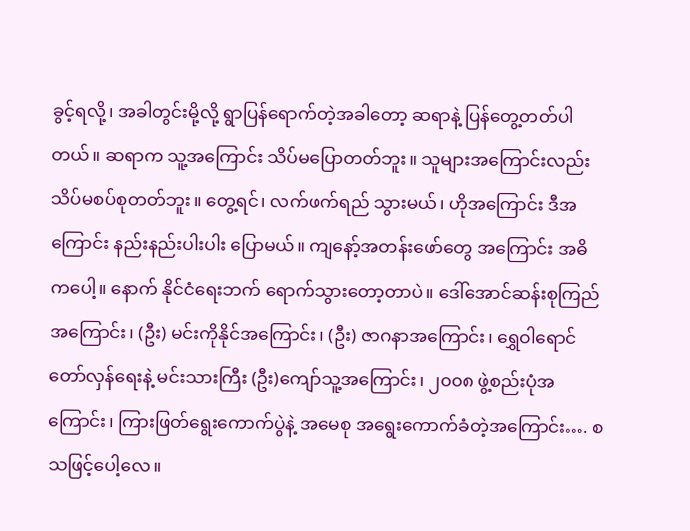ခွင့်ရလို့၊ အခါတွင်းမို့လို့ ရွာပြန်ရောက်တဲ့အခါတော့ ဆရာနဲ့ ပြန်တွေ့တတ်ပါတယ်။ ဆရာက သူ့အကြောင်း သိပ်မပြောတတ်ဘူး။ သူများအကြောင်းလည်း သိပ်မစပ်စုတတ်ဘူး။ တွေ့ရင်၊ လက်ဖက်ရည် သွားမယ်၊ ဟိုအကြောင်း ဒီအကြောင်း နည်းနည်းပါးပါး ပြောမယ်။ ကျနော့်အတန်းဖော်တွေ အကြောင်း အဓိကပေါ့။ နောက် နိုင်ငံရေးဘက် ရောက်သွားတော့တာပဲ။ ဒေါ်အောင်ဆန်းစုကြည် အကြောင်း၊ (ဦး) မင်းကိုနိုင်အကြောင်း၊ (ဦး) ဇာဂနာအကြောင်း၊ ရွှေဝါရောင် တော်လှန်ရေးနဲ့ မင်းသားကြီး (ဦး)ကျော်သူ့အကြောင်း၊ ၂၀၀၈ ဖွဲ့စည်းပုံအကြောင်း၊ ကြားဖြတ်ရွေးကောက်ပွဲနဲ့ အမေစု အရွေးကောက်ခံတဲ့အကြောင်း…. စသဖြင့်ပေါ့လေ။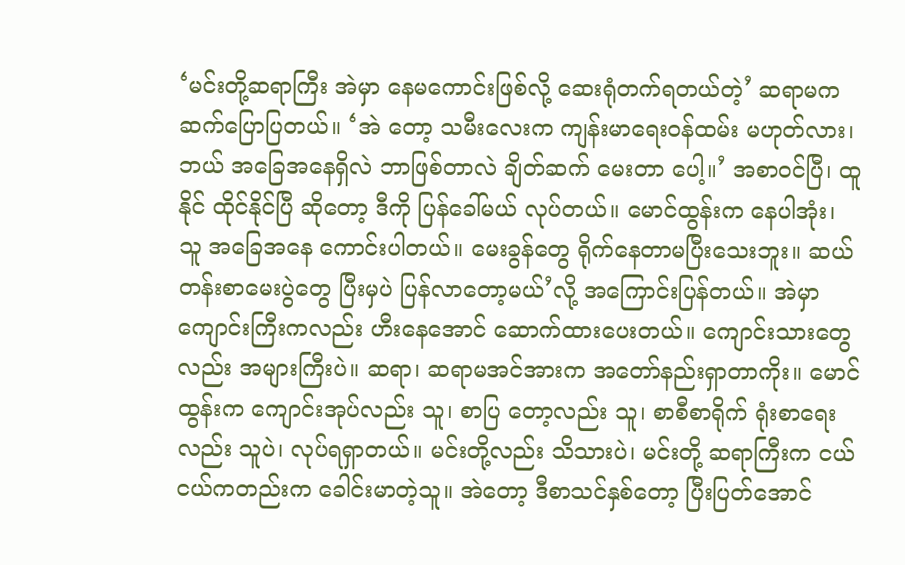‘မင်းတို့ဆရာကြီး အဲမှာ နေမကောင်းဖြစ်လို့ ဆေးရုံတက်ရတယ်တဲ့’ ဆရာမက ဆက်ပြောပြတယ်။ ‘အဲ တော့ သမီးလေးက ကျန်းမာရေးဝန်ထမ်း မဟုတ်လား၊ ဘယ် အခြေအနေရှိလဲ ဘာဖြစ်တာလဲ ချိတ်ဆက် မေးတာ ပေါ့။’ အစာဝင်ပြီ၊ ထူနိုင် ထိုင်နိုင်ပြီ ဆိုတော့ ဒီကို ပြန်ခေါ်မယ် လုပ်တယ်။ မောင်ထွန်းက နေပါအုံး၊ သူ အခြေအနေ ကောင်းပါတယ်။ မေးခွန်တွေ ရိုက်နေတာမပြီးသေးဘူး။ ဆယ်တန်းစာမေးပွဲတွေ ပြီးမှပဲ ပြန်လာတော့မယ်’လို့ အကြောင်းပြန်တယ်။ အဲမှာ ကျောင်းကြီးကလည်း ဟီးနေအောင် ဆောက်ထားပေးတယ်။ ကျောင်းသားတွေလည်း အများကြီးပဲ။ ဆရာ၊ ဆရာမအင်အားက အတော်နည်းရှာတာကိုး။ မောင်ထွန်းက ကျောင်းအုပ်လည်း သူ၊ စာပြ တော့လည်း သူ၊ စာစီစာရိုက် ရုံးစာရေးလည်း သူပဲ၊ လုပ်ရရှာတယ်။ မင်းတို့လည်း သိသားပဲ၊ မင်းတို့ ဆရာကြီးက ငယ်ငယ်ကတည်းက ခေါင်းမာတဲ့သူ။ အဲတော့ ဒီစာသင်နှစ်တော့ ပြီးပြတ်အောင်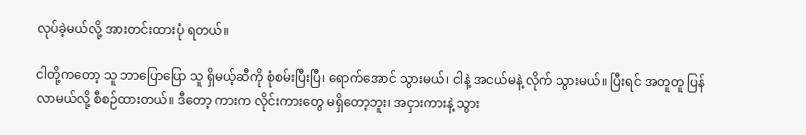လုပ်ခဲ့မယ်လို့ အားတင်းထားပုံ ရတယ်။

ငါတို့ကတော့ သူ ဘာပြောပြော သူ ရှိမယ့်ဆီကို စုံစမ်းပြီးပြီ၊ ရောက်အောင် သွားမယ်၊ ငါနဲ့ အငယ်မနဲ့ လိုက် သွားမယ်။ ပြီးရင် အတူတူ ပြန်လာမယ်လို့ စီစဉ်ထားတယ်။ ဒီတော့ ကားက လိုင်းကားတွေ မရှိတော့ဘူး၊ အငှားကားနဲ့ သွား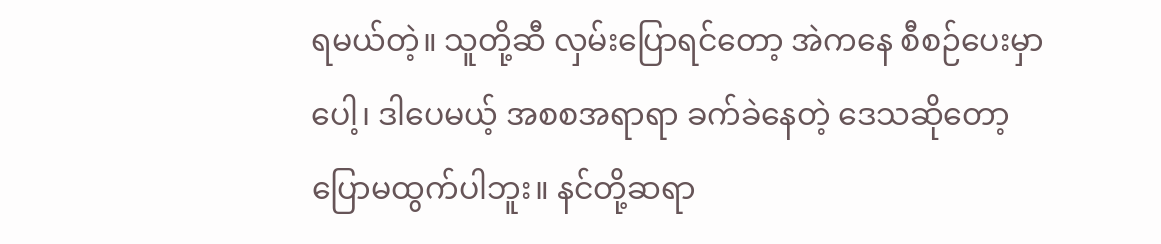ရမယ်တဲ့။ သူတို့ဆီ လှမ်းပြောရင်တော့ အဲကနေ စီစဉ်ပေးမှာပေါ့၊ ဒါပေမယ့် အစစအရာရာ ခက်ခဲနေတဲ့ ဒေသဆိုတော့ ပြောမထွက်ပါဘူး။ နင်တို့ဆရာ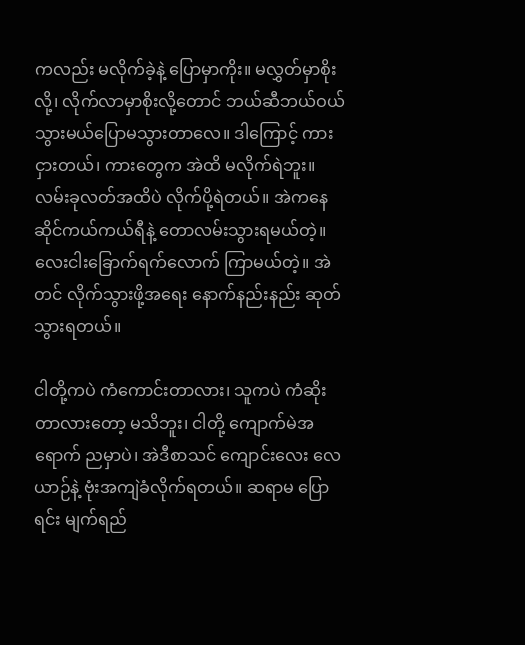ကလည်း မလိုက်ခဲ့နဲ့ ပြောမှာကိုး။ မလွှတ်မှာစိုးလို့၊ လိုက်လာမှာစိုးလို့တောင် ဘယ်ဆီဘယ်ဝယ် သွားမယ်ပြောမသွားတာလေ။ ဒါကြောင့် ကားငှားတယ်၊ ကားတွေက အဲထိ မလိုက်ရဲဘူး။ လမ်းခုလတ်အထိပဲ လိုက်ပို့ရဲတယ်။ အဲကနေ ဆိုင်ကယ်ကယ်ရီနဲ့ တောလမ်းသွားရမယ်တဲ့။ လေးငါးခြောက်ရက်လောက် ကြာမယ်တဲ့။ အဲတင် လိုက်သွားဖို့အရေး နောက်နည်းနည်း ဆုတ်သွားရတယ်။

ငါတို့ကပဲ ကံကောင်းတာလား၊ သူကပဲ ကံဆိုးတာလားတော့ မသိဘူး၊ ငါတို့ ကျောက်မဲအရောက် ညမှာပဲ၊ အဲဒီစာသင် ကျောင်းလေး လေယာဉ်နဲ့ ဗုံးအကျဲခံလိုက်ရတယ်။ ဆရာမ ပြောရင်း မျက်ရည်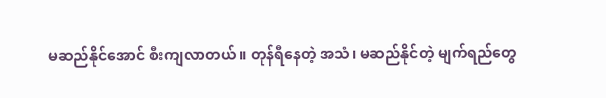မဆည်နိုင်အောင် စီးကျလာတယ်။ တုန်ရီနေတဲ့ အသံ၊ မဆည်နိုင်တဲ့ မျက်ရည်တွေ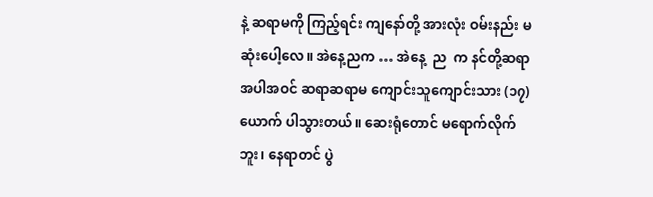နဲ့ ဆရာမကို ကြည့်ရင်း ကျနော်တို့ အားလုံး ဝမ်းနည်း မဆုံးပေါ့လေ။ အဲနေ့ညက … အဲနေ့  ည  က နင်တို့ဆရာအပါအဝင် ဆရာဆရာမ ကျောင်းသူကျောင်းသား (၁၇) ယောက် ပါသွားတယ်။ ဆေးရုံတောင် မရောက်လိုက်ဘူး၊ နေရာတင် ပွဲ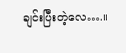ချင်းပြီးတဲ့လေ….။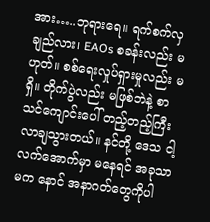အား…..ဘုရားရေ။ ရက်စက်လှချည်လား၊ EAOs စခန်းလည်း မဟုတ်။ စစ်ရေးလှုပ်ရှားမှုလည်း မရှိ။ တိုက်ပွဲလည်း မဖြစ်ဘဲနဲ့ စာသင်ကျောင်းပေါ် တည့်တည့်ကြီး လာချသွားတယ်။ နင်တို့ ဒေသ ငါ့လက်အောက်မှာ မနေရင် အခုသာမက နောင် အနာဂတ်တွေကိုပါ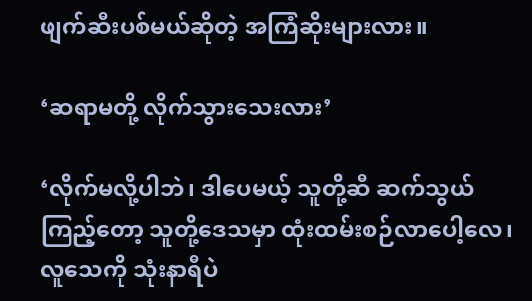ဖျက်ဆီးပစ်မယ်ဆိုတဲ့ အကြံဆိုးများလား။

‘ဆရာမတို့ လိုက်သွားသေးလား’

‘လိုက်မလို့ပါဘဲ၊ ဒါပေမယ့် သူတို့ဆီ ဆက်သွယ်ကြည့်တော့ သူတို့ဒေသမှာ ထုံးထမ်းစဉ်လာပေါ့လေ၊ လူသေကို သုံးနာရီပဲ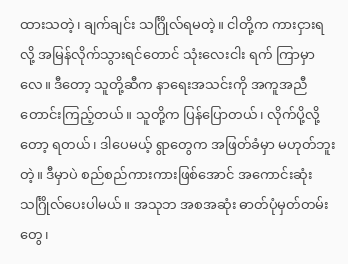ထားသတဲ့၊ ချက်ချင်း သင်္ဂြိုလ်ရမတဲ့။ ငါတို့က ကားငှားရလို့ အမြန်လိုက်သွားရင်တောင် သုံးလေးငါး ရက် ကြာမှာလေ။ ဒီတော့ သူတို့ဆီက နာရေးအသင်းကို အကူအညီတောင်းကြည့်တယ်။ သူတို့က ပြန်ပြောတယ်၊ လိုက်ပို့လို့တော့ ရတယ်၊ ဒါပေမယ့် ရွာတွေက အဖြတ်ခံမှာ မဟုတ်ဘူးတဲ့။ ဒီမှာပဲ စည်စည်ကားကားဖြစ်အောင် အကောင်းဆုံး သင်္ဂြိုလ်ပေးပါမယ်။ အသုဘ အစအဆုံး ဓာတ်ပုံမှတ်တမ်းတွေ၊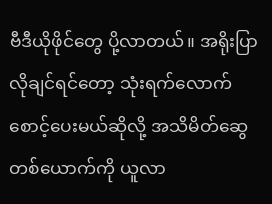ဗီဒီယိုဖိုင်တွေ ပို့လာတယ်။ အရိုးပြာ လိုချင်ရင်တော့ သုံးရက်လောက် စောင့်ပေးမယ်ဆိုလို့ အသိမိတ်ဆွေတစ်ယောက်ကို ယူလာ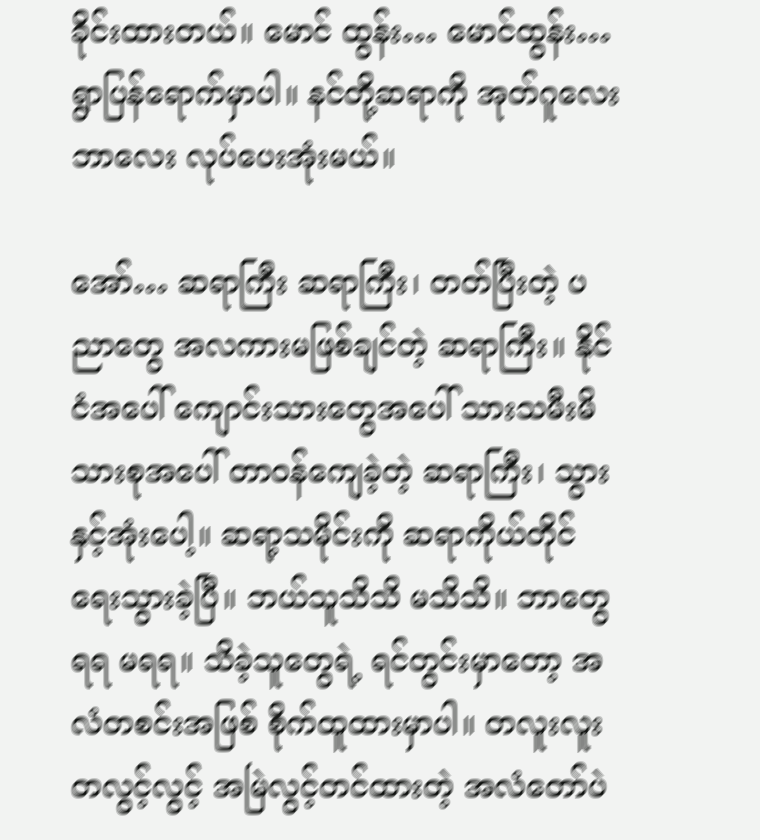ခိုင်းထားတယ်။ မောင် ထွန်း… မောင်ထွန်း… ရွာပြန်ရောက်မှာပါ။ နင်တို့ဆရာကို အုတ်ဂူလေး ဘာလေး လုပ်ပေးအုံးမယ်။

အော်… ဆရာကြီး ဆရာကြီး၊ တတ်ပြီးတဲ့ ပညာတွေ အလကားမဖြစ်ချင်တဲ့ ဆရာကြီး။ နိုင်ငံအပေါ် ‌ကျောင်းသားတွေအပေါ် သားသမီးမိသားစုအပေါ် တာဝန်ကျေခဲ့တဲ့ ဆရာကြီး၊ သွားနှင့်အုံးပေါ့။ ဆရာ့သမိုင်းကို ဆရာကိုယ်တိုင် ရေးသွားခဲ့ပြီ။ ဘယ်သူသိသိ မသိသိ။ ဘာတွေရရ မရရ။ သိခဲ့သူတွေရဲ့ ရင်တွင်းမှာတော့ အလံတစင်းအဖြစ် စိုက်ထူထားမှာပါ။ တလူးလူး တလွင့်လွင့် အမြဲလွင့်တင်ထားတဲ့ အလံတော်ပဲ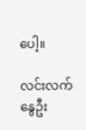ပေါ့။

လင်းလက်နွေဦး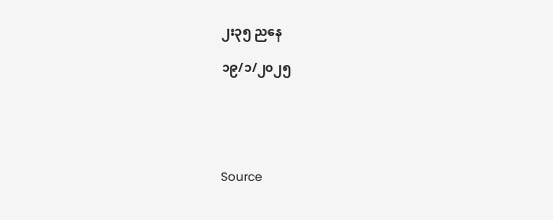၂း၃၅ ညနေ

၁၉/၁/၂၀၂၅





Source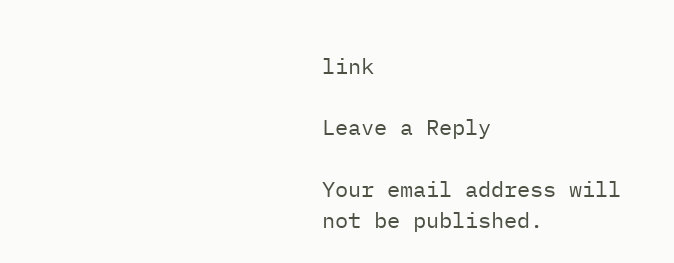link

Leave a Reply

Your email address will not be published.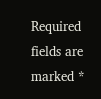Required fields are marked *